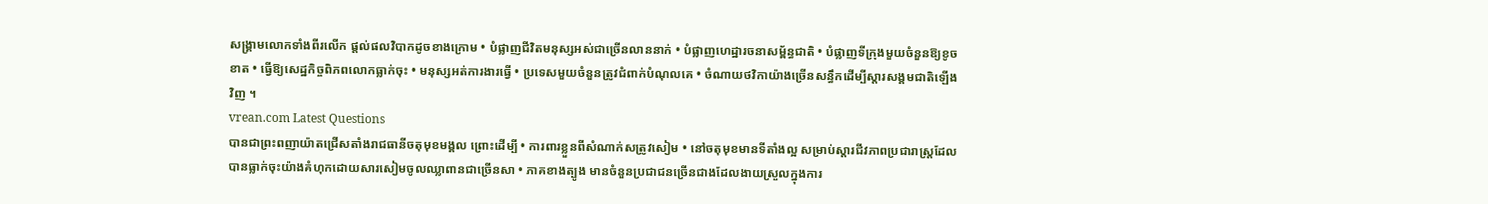សង្គ្រាមលោកទាំងពីរលើក ផ្តល់ផលវិបាកដូចខាងក្រោម • បំផ្លាញជីវិតមនុស្សអស់ជាច្រើនលាននាក់ • បំផ្លាញហេដ្ឋារចនាសម្ព័ន្ធជាតិ • បំផ្លាញទីក្រុងមួយចំនួនឱ្យខូចខាត • ធ្វើឱ្យសេដ្ឋកិច្ចពិភពលោកធ្លាក់ចុះ • មនុស្សអត់ការងារធ្វើ • ប្រទេសមួយចំនួនត្រូវជំពាក់បំណុលគេ • ចំណាយថវិកាយ៉ាងច្រើនសន្ធឹកដើម្បីស្តារសង្គមជាតិឡើងវិញ ។
vrean.com Latest Questions
បានជាព្រះពញាយ៉ាតជ្រើសតាំងរាជធានីចតុមុខមង្គល ព្រោះដើម្បី • ការពារខ្លួនពីសំណាក់សត្រូវសៀម • នៅចតុមុខមានទីតាំងល្អ សម្រាប់ស្តារជីវភាពប្រជារាស្រ្តដែលបានធ្លាក់ចុះយ៉ាងគំហុកដោយសារសៀមចូលឈ្លាពានជាច្រើនសា • ភាគខាងត្បូង មានចំនួនប្រជាជនច្រើនជាងដែលងាយស្រួលក្នុងការ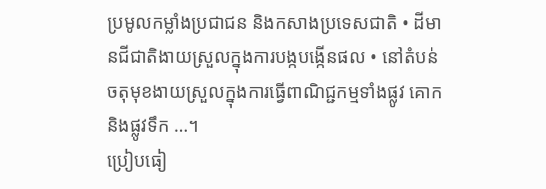ប្រមូលកម្លាំងប្រជាជន និងកសាងប្រទេសជាតិ • ដីមានជីជាតិងាយស្រួលក្នុងការបង្កបង្កើនផល • នៅតំបន់ចតុមុខងាយស្រួលក្នុងការធ្វើពាណិជ្ជកម្មទាំងផ្លូវ គោក និងផ្លូវទឹក …។
ប្រៀបធៀ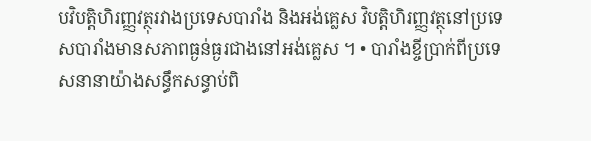បវិបត្តិហិរញ្ញវត្ថុរវាងប្រទេសបារាំង និងអង់គ្លេស វិបត្តិហិរញ្ញវត្ថុនៅប្រទេសបារាំងមានសភាពធ្ងន់ធ្ងរជាងនៅអង់គ្លេស ។ • បារាំងខ្ចីប្រាក់ពីប្រទេសនានាយ៉ាងសន្ធឹកសន្ធាប់ពិ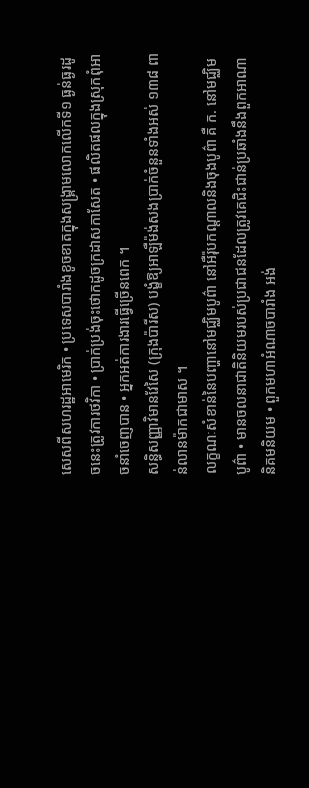សេសពីសហរដ្ឋអាមេរិក • ប្រទេសបារាំងខូចខាតក្នុងសង្គ្រាមលោកលើកទី១ ធ្ងន់ធ្ងរដូចនេះត្រូវការថវិកា • ប្រាក់ប្រង់ចុះថោកដូចក្រដាសកាសែត • ផលិតផលក្នុងស្រុកពុំអាចនាំចេញបាន • អ្នកអត់ការងារធ្វើច្រើនពេក ។
សន្ធិសញ្ញាវិមានវែសៃ (ក្រុងប៉ារីស) បង្ខំឱ្យអាឡឺម៉ង់សងប្រាក់ចំនួនទាំងអស់ ១៣៨ ពាន់លានម៉ាកជាមាស ។
លក្ខណៈសំខាន់នៃបញ្ហានៅមជ្ឈិមបូព៌ា នៅអឺរ៉ុបកណ្តាលនិងចុងបូព៌ា គឺ ក. នៅមជ្ឈិមបូព៌ា • មានចលនាជាតិនិយមរបស់ប្រជាជនដែលត្រូវគេជិះជាន់ប្រឆាំងនឹងពួកអាណានិគមនិយម • ពួកមហាអំណាចបារាំង អង់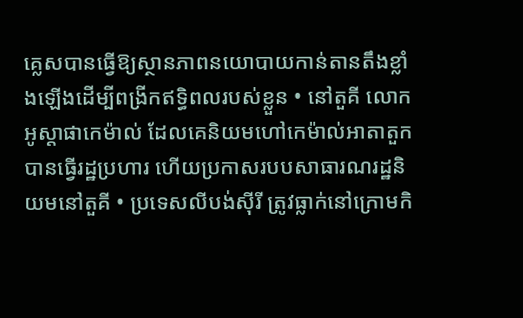គ្លេសបានធ្វើឱ្យស្ថានភាពនយោបាយកាន់តានតឹងខ្លាំងឡើងដើម្បីពង្រីកឥទ្ធិពលរបស់ខ្លួន • នៅតួគី លោកអូស្តាផាកេម៉ាល់ ដែលគេនិយមហៅកេម៉ាល់អាតាតួកបានធ្វើរដ្ឋប្រហារ ហើយប្រកាសរបបសាធារណរដ្ឋនិយមនៅតួគី • ប្រទេសលីបង់ស៊ីរី ត្រូវធ្លាក់នៅក្រោមកិ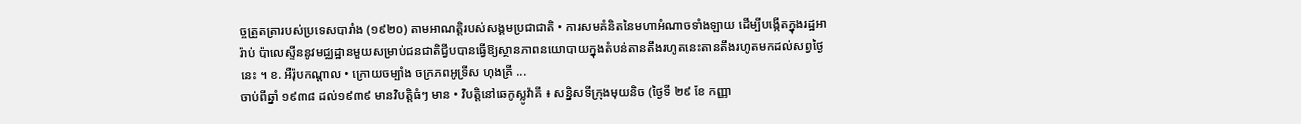ច្ចត្រួតត្រារបស់ប្រទេសបារាំង (១៩២០) តាមអាណត្តិរបស់សង្គមប្រជាជាតិ • ការសមគំនិតនៃមហាអំណាចទាំងឡាយ ដើម្បីបង្កើតក្នុងរដ្ឋអារ៉ាប់ ប៉ាលេស្ទីននូវមជ្ឈដ្ឋានមួយសម្រាប់ជនជាតិជ្វីបបានធ្វើឱ្យស្ថានភាពនយោបាយក្នុងតំបន់តានតឹងរហូតនេះតានតឹងរហូតមកដល់សព្វថ្ងៃនេះ ។ ខ. អឺរ៉ុបកណ្តាល • ក្រោយចម្បាំង ចក្រភពអូទ្រីស ហុងគ្រី ...
ចាប់ពីឆ្នាំ ១៩៣៨ ដល់១៩៣៩ មានវិបត្តិធំៗ មាន • វិបត្តិនៅឆេកូស្លូវ៉ាគី ៖ សន្និសទីក្រុងមុយនិច (ថ្ងៃទី ២៩ ខែ កញ្ញា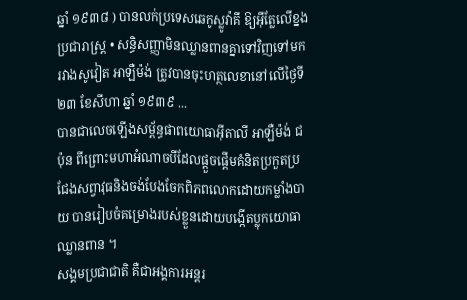ឆ្នាំ ១៩៣៨ ) បានលក់ប្រទេសឆេកូស្លូវ៉ាគី ឱ្យអ៊ីត្លែលើខ្នងប្រជារាស្រ្ត • សន្ធិសញ្ញាមិនឈ្លានពានគ្នាទៅវិញទៅមក រវាងសូវៀត អាឡឺម៉ង់ ត្រូវបានចុះហត្ថលេខានៅលើថ្ងៃទី ២៣ ខែសីហា ឆ្នាំ ១៩៣៩ ...
បានជាលេចឡើងសម្ព័ន្ធផាពយោធាអ៊ីតាលី អាឡឺម៉ង់ ជប៉ុន ពីព្រោះមហាអំណាចបីដែលផ្តួចផ្តើមគំនិតប្រកួតប្រជែងសព្វាវុធនិងចង់បែងចែកពិភពលោកដោយកម្លាំងបាយ បានរៀបចំគម្រោងរបស់ខ្លួនដោយបង្កើតប្លុកយោធាឈ្លានពាន ។
សង្គមប្រជាជាតិ គឺជាអង្គការអន្តរ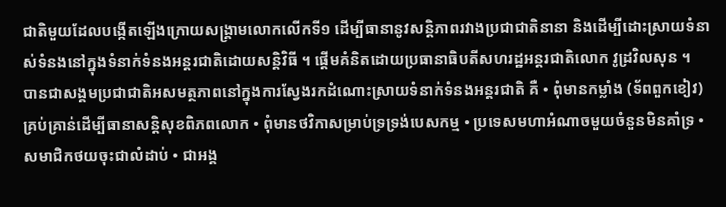ជាតិមួយដែលបង្កើតឡើងក្រោយសង្រ្គាមលោកលើកទី១ ដើម្បីធានានូវសន្តិភាពរវាងប្រជាជាតិនានា និងដើម្បីដោះស្រាយទំនាស់ទំនងនៅក្នុងទំនាក់ទំនងអន្តរជាតិដោយសន្តិវិធី ។ ផ្តើមគំនិតដោយប្រធានាធិបតីសហរដ្ឋអន្តរជាតិលោក វូដ្រវិលសុន ។
បានជាសង្គមប្រជាជាតិអសមត្ថភាពនៅក្នុងការស្វែងរកដំណោះស្រាយទំនាក់ទំនងអន្តរជាតិ គឺ • ពុំមានកម្លាំង (ទ័ពពួកខៀវ) គ្រប់គ្រាន់ដើម្បីធានាសន្តិសុខពិភពលោក • ពុំមានថវិកាសម្រាប់ទ្រទ្រង់បេសកម្ម • ប្រទេសមហាអំណាចមួយចំនួនមិនគាំទ្រ • សមាជិកថយចុះជាលំដាប់ • ជាអង្គ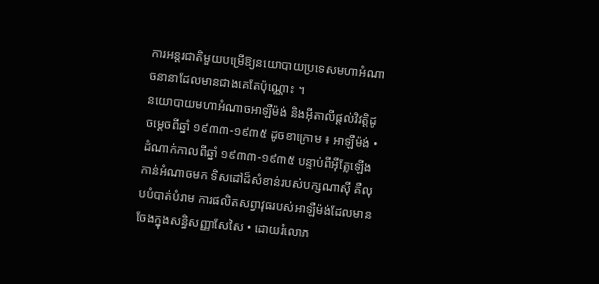ការអន្តរជាតិមួយបម្រើឱ្យនយោបាយប្រទេសមហាអំណាចនានាដែលមានជាងគេតែប៉ុណ្ណោះ ។
នយោបាយមហាអំណាចអាឡឺម៉ង់ និងអ៊ីតាលីផ្តល់វិវត្តិដូចម្តេចពីឆ្នាំ ១៩៣៣-១៩៣៥ ដូចខាក្រោម ៖ អាឡឺម៉ង់ • ដំណាក់កាលពីឆ្នាំ ១៩៣៣-១៩៣៥ បន្ទាប់ពីអ៊ីត្លែឡើងកាន់អំណាចមក ទិសដៅដ៏សំខាន់របស់បក្សណាស៊ី គឺលុបបំបាត់បំរាម ការផលិតសព្វាវុធរបស់អាឡឺម៉ង់ដែលមានចែងក្នុងសន្ធិសញ្ញាសែសៃ • ដោយរំលោភ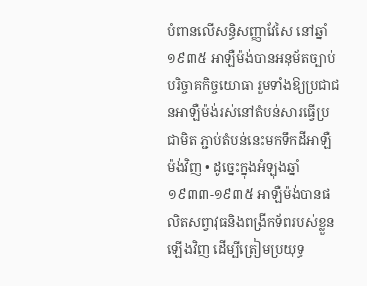បំពានលើសន្ធិសញ្ញាវែសៃ នៅឆ្នាំ ១៩៣៥ អាឡឺម៉ង់បានអនុម័តច្បាប់បរិច្ចាគកិច្ចយោធា រួមទាំងឱ្យប្រជាជនអាឡឺម៉ង់រស់នៅតំបន់សារធ្វើប្រជាមិត ភ្ជាប់តំបន់នេះមកទឹកដីអាឡឺម៉ង់វិញ • ដូច្នេះក្នុងអំឡុងឆ្នាំ ១៩៣៣-១៩៣៥ អាឡឺម៉ង់បានផលិតសព្វាវុធនិងពង្រីកទ័ពរបស់ខ្លួនឡើងវិញ ដើម្បីត្រៀមប្រយុទ្ធ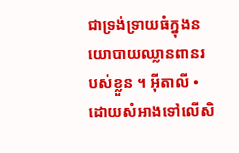ជាទ្រង់ទ្រាយធំក្នុងនយោបាយឈ្លានពានរបស់ខ្លួន ។ អ៊ីតាលី • ដោយសំអាងទៅលើសិ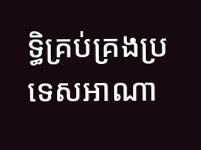ទ្ធិគ្រប់គ្រងប្រទេសអាណា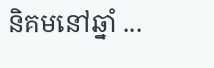និគមនៅឆ្នាំ ...